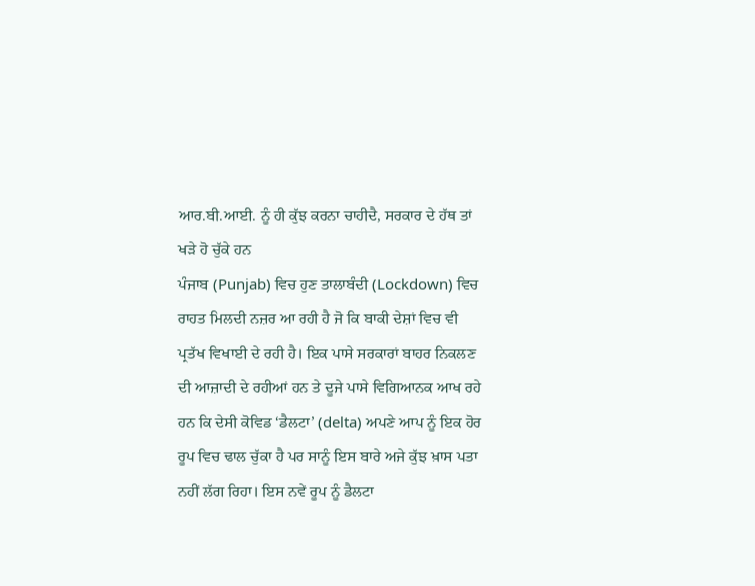ਆਰ.ਬੀ.ਆਈ. ਨੂੰ ਹੀ ਕੁੱਝ ਕਰਨਾ ਚਾਹੀਦੈ, ਸਰਕਾਰ ਦੇ ਹੱਥ ਤਾਂ ਖੜੇ ਹੋ ਚੁੱਕੇ ਹਨ
ਪੰਜਾਬ (Punjab) ਵਿਚ ਹੁਣ ਤਾਲਾਬੰਦੀ (Lockdown) ਵਿਚ ਰਾਹਤ ਮਿਲਦੀ ਨਜ਼ਰ ਆ ਰਹੀ ਹੈ ਜੋ ਕਿ ਬਾਕੀ ਦੇਸ਼ਾਂ ਵਿਚ ਵੀ ਪ੍ਰਤੱਖ ਵਿਖਾਈ ਦੇ ਰਹੀ ਹੈ। ਇਕ ਪਾਸੇ ਸਰਕਾਰਾਂ ਬਾਹਰ ਨਿਕਲਣ ਦੀ ਆਜ਼ਾਦੀ ਦੇ ਰਹੀਆਂ ਹਨ ਤੇ ਦੂਜੇ ਪਾਸੇ ਵਿਗਿਆਨਕ ਆਖ ਰਹੇ ਹਨ ਕਿ ਦੇਸੀ ਕੋਵਿਡ ‘ਡੈਲਟਾ’ (delta) ਅਪਣੇ ਆਪ ਨੂੰ ਇਕ ਹੋਰ ਰੂਪ ਵਿਚ ਢਾਲ ਚੁੱਕਾ ਹੈ ਪਰ ਸਾਨੂੰ ਇਸ ਬਾਰੇ ਅਜੇ ਕੁੱਝ ਖ਼ਾਸ ਪਤਾ ਨਹੀਂ ਲੱਗ ਰਿਹਾ। ਇਸ ਨਵੇਂ ਰੂਪ ਨੂੰ ਡੈਲਟਾ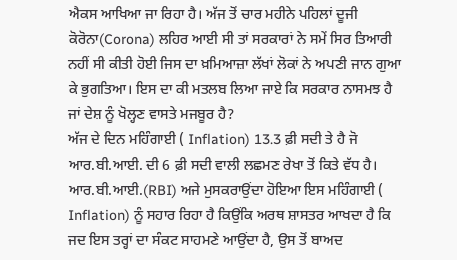ਐਕਸ ਆਖਿਆ ਜਾ ਰਿਹਾ ਹੈ। ਅੱਜ ਤੋਂ ਚਾਰ ਮਹੀਨੇ ਪਹਿਲਾਂ ਦੂਜੀ ਕੋਰੋਨਾ(Corona) ਲਹਿਰ ਆਈ ਸੀ ਤਾਂ ਸਰਕਾਰਾਂ ਨੇ ਸਮੇਂ ਸਿਰ ਤਿਆਰੀ ਨਹੀਂ ਸੀ ਕੀਤੀ ਹੋਈ ਜਿਸ ਦਾ ਖ਼ਮਿਆਜ਼ਾ ਲੱਖਾਂ ਲੋਕਾਂ ਨੇ ਅਪਣੀ ਜਾਨ ਗੁਆ ਕੇ ਭੁਗਤਿਆ। ਇਸ ਦਾ ਕੀ ਮਤਲਬ ਲਿਆ ਜਾਏ ਕਿ ਸਰਕਾਰ ਨਾਸਮਝ ਹੈ ਜਾਂ ਦੇਸ਼ ਨੂੰ ਖੋਲ੍ਹਣ ਵਾਸਤੇ ਮਜਬੂਰ ਹੈ?
ਅੱਜ ਦੇ ਦਿਨ ਮਹਿੰਗਾਈ ( Inflation) 13.3 ਫ਼ੀ ਸਦੀ ਤੇ ਹੈ ਜੋ ਆਰ.ਬੀ.ਆਈ. ਦੀ 6 ਫ਼ੀ ਸਦੀ ਵਾਲੀ ਲਛਮਣ ਰੇਖਾ ਤੋਂ ਕਿਤੇ ਵੱਧ ਹੈ। ਆਰ.ਬੀ.ਆਈ.(RBI) ਅਜੇ ਮੁਸਕਰਾਉਂਦਾ ਹੋਇਆ ਇਸ ਮਹਿੰਗਾਈ ( Inflation) ਨੂੰ ਸਹਾਰ ਰਿਹਾ ਹੈ ਕਿਉਂਕਿ ਅਰਥ ਸ਼ਾਸਤਰ ਆਖਦਾ ਹੈ ਕਿ ਜਦ ਇਸ ਤਰ੍ਹਾਂ ਦਾ ਸੰਕਟ ਸਾਹਮਣੇ ਆਉਂਦਾ ਹੈ, ਉਸ ਤੋਂ ਬਾਅਦ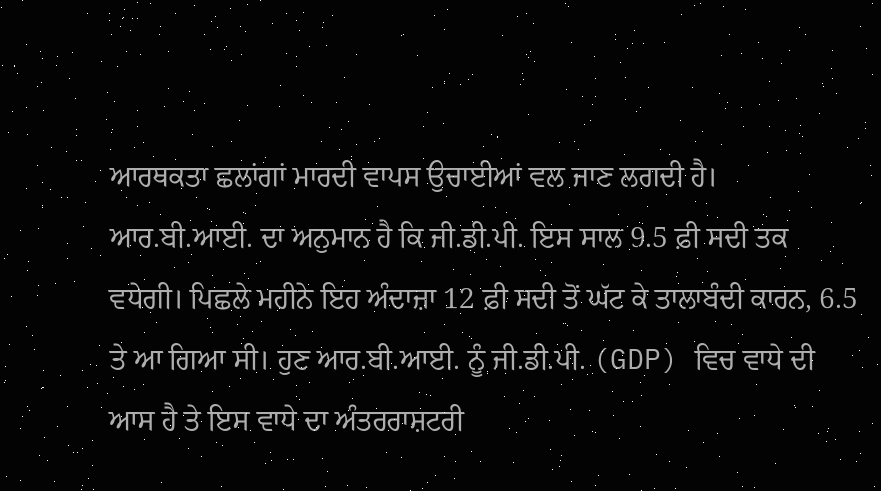ਆਰਥਕਤਾ ਛਲਾਂਗਾਂ ਮਾਰਦੀ ਵਾਪਸ ਉਚਾਈਆਂ ਵਲ ਜਾਣ ਲਗਦੀ ਹੈ।
ਆਰ.ਬੀ.ਆਈ. ਦਾ ਅਨੁਮਾਨ ਹੈ ਕਿ ਜੀ.ਡੀ.ਪੀ. ਇਸ ਸਾਲ 9.5 ਫ਼ੀ ਸਦੀ ਤਕ ਵਧੇਗੀ। ਪਿਛਲੇ ਮਹੀਨੇ ਇਹ ਅੰਦਾਜ਼ਾ 12 ਫ਼ੀ ਸਦੀ ਤੋਂ ਘੱਟ ਕੇ ਤਾਲਾਬੰਦੀ ਕਾਰਨ, 6.5 ਤੇ ਆ ਗਿਆ ਸੀ। ਹੁਣ ਆਰ.ਬੀ.ਆਈ. ਨੂੰ ਜੀ.ਡੀ.ਪੀ. (GDP) ਵਿਚ ਵਾਧੇ ਦੀ ਆਸ ਹੈ ਤੇ ਇਸ ਵਾਧੇ ਦਾ ਅੰਤਰਰਾਸ਼ਟਰੀ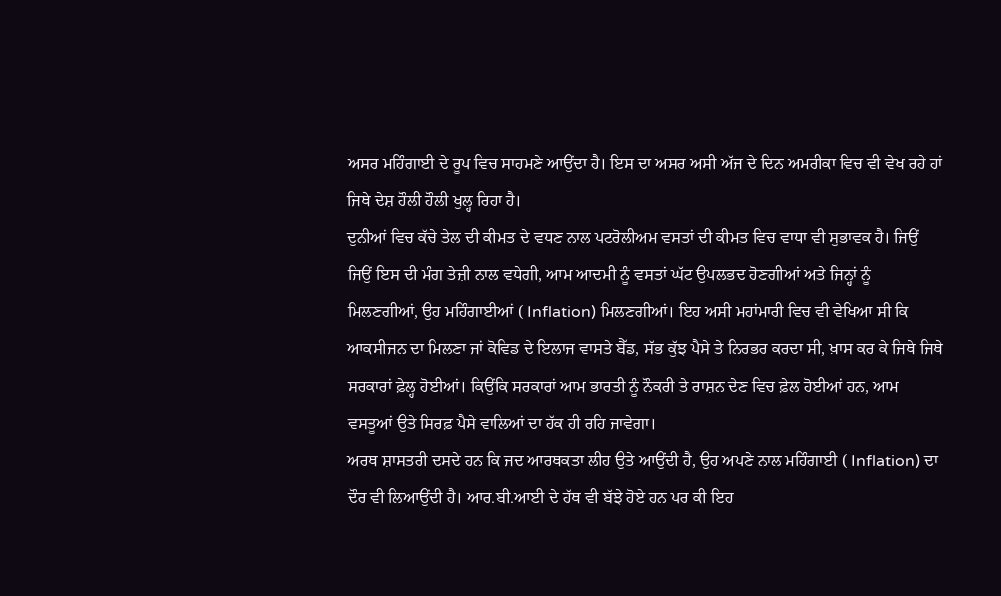ਅਸਰ ਮਹਿੰਗਾਈ ਦੇ ਰੂਪ ਵਿਚ ਸਾਹਮਣੇ ਆਉਂਦਾ ਹੈ। ਇਸ ਦਾ ਅਸਰ ਅਸੀ ਅੱਜ ਦੇ ਦਿਨ ਅਮਰੀਕਾ ਵਿਚ ਵੀ ਵੇਖ ਰਹੇ ਹਾਂ ਜਿਥੇ ਦੇਸ਼ ਹੌਲੀ ਹੌਲੀ ਖੁਲ੍ਹ ਰਿਹਾ ਹੈ।
ਦੁਨੀਆਂ ਵਿਚ ਕੱਚੇ ਤੇਲ ਦੀ ਕੀਮਤ ਦੇ ਵਧਣ ਨਾਲ ਪਟਰੋਲੀਅਮ ਵਸਤਾਂ ਦੀ ਕੀਮਤ ਵਿਚ ਵਾਧਾ ਵੀ ਸੁਭਾਵਕ ਹੈ। ਜਿਉਂ ਜਿਉਂ ਇਸ ਦੀ ਮੰਗ ਤੇਜ਼ੀ ਨਾਲ ਵਧੇਗੀ, ਆਮ ਆਦਮੀ ਨੂੰ ਵਸਤਾਂ ਘੱਟ ਉਪਲਭਦ ਹੋਣਗੀਆਂ ਅਤੇ ਜਿਨ੍ਹਾਂ ਨੂੰ ਮਿਲਣਗੀਆਂ, ਉਹ ਮਹਿੰਗਾਈਆਂ ( Inflation) ਮਿਲਣਗੀਆਂ। ਇਹ ਅਸੀ ਮਹਾਂਮਾਰੀ ਵਿਚ ਵੀ ਵੇਖਿਆ ਸੀ ਕਿ ਆਕਸੀਜਨ ਦਾ ਮਿਲਣਾ ਜਾਂ ਕੋਵਿਡ ਦੇ ਇਲਾਜ ਵਾਸਤੇ ਬੈੱਡ, ਸੱਭ ਕੁੱਝ ਪੈਸੇ ਤੇ ਨਿਰਭਰ ਕਰਦਾ ਸੀ, ਖ਼ਾਸ ਕਰ ਕੇ ਜਿਥੇ ਜਿਥੇ ਸਰਕਾਰਾਂ ਫ਼ੇਲ੍ਹ ਹੋਈਆਂ। ਕਿਉਂਕਿ ਸਰਕਾਰਾਂ ਆਮ ਭਾਰਤੀ ਨੂੰ ਨੌਕਰੀ ਤੇ ਰਾਸ਼ਨ ਦੇਣ ਵਿਚ ਫ਼ੇਲ ਹੋਈਆਂ ਹਨ, ਆਮ ਵਸਤੂਆਂ ਉਤੇ ਸਿਰਫ਼ ਪੈਸੇ ਵਾਲਿਆਂ ਦਾ ਹੱਕ ਹੀ ਰਹਿ ਜਾਵੇਗਾ।
ਅਰਥ ਸ਼ਾਸਤਰੀ ਦਸਦੇ ਹਨ ਕਿ ਜਦ ਆਰਥਕਤਾ ਲੀਹ ਉਤੇ ਆਉਂਦੀ ਹੈ, ਉਹ ਅਪਣੇ ਨਾਲ ਮਹਿੰਗਾਈ ( Inflation) ਦਾ ਦੌਰ ਵੀ ਲਿਆਉਂਦੀ ਹੈ। ਆਰ.ਬੀ.ਆਈ ਦੇ ਹੱਥ ਵੀ ਬੱਝੇ ਹੋਏ ਹਨ ਪਰ ਕੀ ਇਹ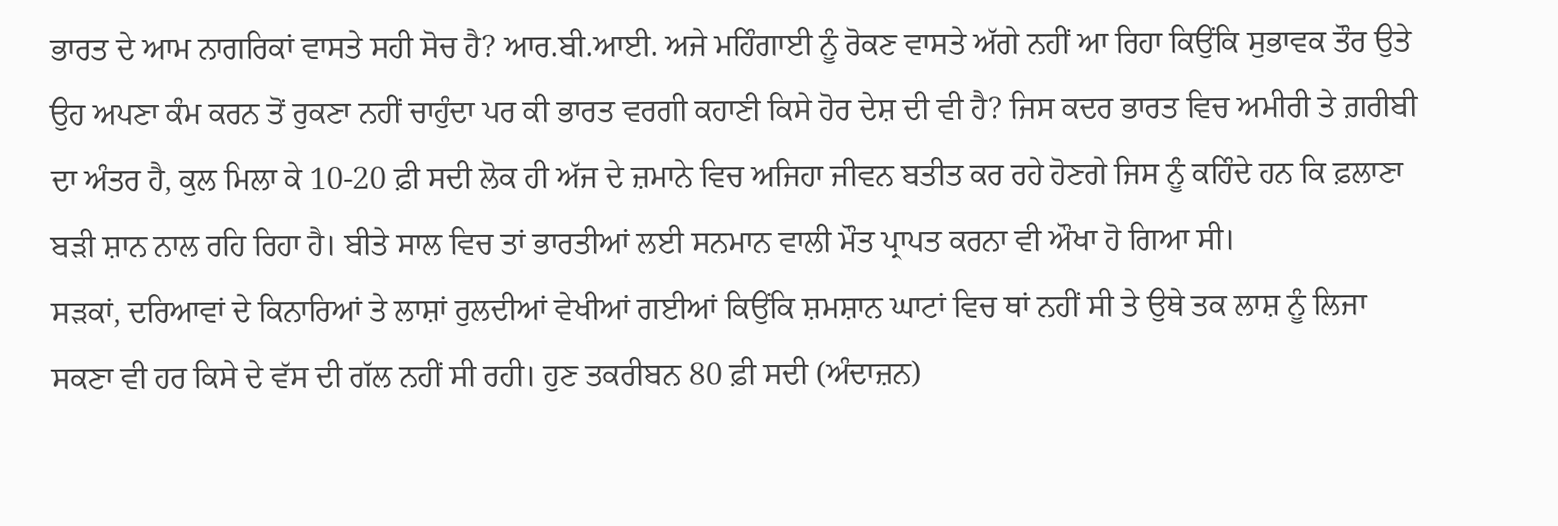ਭਾਰਤ ਦੇ ਆਮ ਨਾਗਰਿਕਾਂ ਵਾਸਤੇ ਸਹੀ ਸੋਚ ਹੈ? ਆਰ.ਬੀ.ਆਈ. ਅਜੇ ਮਹਿੰਗਾਈ ਨੂੰ ਰੋਕਣ ਵਾਸਤੇ ਅੱਗੇ ਨਹੀਂ ਆ ਰਿਹਾ ਕਿਉਂਕਿ ਸੁਭਾਵਕ ਤੌਰ ਉਤੇ ਉਹ ਅਪਣਾ ਕੰਮ ਕਰਨ ਤੋਂ ਰੁਕਣਾ ਨਹੀਂ ਚਾਹੁੰਦਾ ਪਰ ਕੀ ਭਾਰਤ ਵਰਗੀ ਕਹਾਣੀ ਕਿਸੇ ਹੋਰ ਦੇਸ਼ ਦੀ ਵੀ ਹੈ? ਜਿਸ ਕਦਰ ਭਾਰਤ ਵਿਚ ਅਮੀਰੀ ਤੇ ਗ਼ਰੀਬੀ ਦਾ ਅੰਤਰ ਹੈ, ਕੁਲ ਮਿਲਾ ਕੇ 10-20 ਫ਼ੀ ਸਦੀ ਲੋਕ ਹੀ ਅੱਜ ਦੇ ਜ਼ਮਾਨੇ ਵਿਚ ਅਜਿਹਾ ਜੀਵਨ ਬਤੀਤ ਕਰ ਰਹੇ ਹੋਣਗੇ ਜਿਸ ਨੂੰ ਕਹਿੰਦੇ ਹਨ ਕਿ ਫ਼ਲਾਣਾ ਬੜੀ ਸ਼ਾਨ ਨਾਲ ਰਹਿ ਰਿਹਾ ਹੈ। ਬੀਤੇ ਸਾਲ ਵਿਚ ਤਾਂ ਭਾਰਤੀਆਂ ਲਈ ਸਨਮਾਨ ਵਾਲੀ ਮੌਤ ਪ੍ਰਾਪਤ ਕਰਨਾ ਵੀ ਔਖਾ ਹੋ ਗਿਆ ਸੀ।
ਸੜਕਾਂ, ਦਰਿਆਵਾਂ ਦੇ ਕਿਨਾਰਿਆਂ ਤੇ ਲਾਸ਼ਾਂ ਰੁਲਦੀਆਂ ਵੇਖੀਆਂ ਗਈਆਂ ਕਿਉਂਕਿ ਸ਼ਮਸ਼ਾਨ ਘਾਟਾਂ ਵਿਚ ਥਾਂ ਨਹੀਂ ਸੀ ਤੇ ਉਥੇ ਤਕ ਲਾਸ਼ ਨੂੰ ਲਿਜਾ ਸਕਣਾ ਵੀ ਹਰ ਕਿਸੇ ਦੇ ਵੱਸ ਦੀ ਗੱਲ ਨਹੀਂ ਸੀ ਰਹੀ। ਹੁਣ ਤਕਰੀਬਨ 80 ਫ਼ੀ ਸਦੀ (ਅੰਦਾਜ਼ਨ)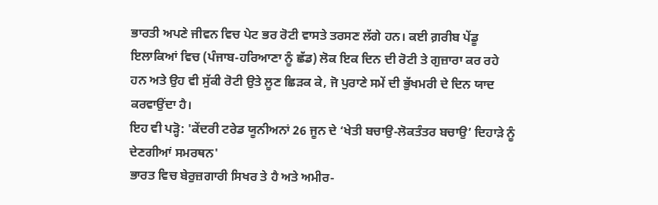ਭਾਰਤੀ ਅਪਣੇ ਜੀਵਨ ਵਿਚ ਪੇਟ ਭਰ ਰੋਟੀ ਵਾਸਤੇ ਤਰਸਣ ਲੱਗੇ ਹਨ। ਕਈ ਗ਼ਰੀਬ ਪੇਂਡੂ ਇਲਾਕਿਆਂ ਵਿਚ (ਪੰਜਾਬ-ਹਰਿਆਣਾ ਨੂੰ ਛੱਡ) ਲੋਕ ਇਕ ਦਿਨ ਦੀ ਰੋਟੀ ਤੇ ਗੁਜ਼ਾਰਾ ਕਰ ਰਹੇ ਹਨ ਅਤੇ ਉਹ ਵੀ ਸੁੱਕੀ ਰੋਟੀ ਉਤੇ ਲੂਣ ਛਿੜਕ ਕੇ, ਜੋ ਪੁਰਾਣੇ ਸਮੇਂ ਦੀ ਭੁੱਖਮਰੀ ਦੇ ਦਿਨ ਯਾਦ ਕਰਵਾਉਂਦਾ ਹੈ।
ਇਹ ਵੀ ਪੜ੍ਹੋ: 'ਕੇਂਦਰੀ ਟਰੇਡ ਯੂਨੀਅਨਾਂ 26 ਜੂਨ ਦੇ ‘ਖੇਤੀ ਬਚਾਉ-ਲੋਕਤੰਤਰ ਬਚਾਉ’ ਦਿਹਾੜੇ ਨੂੰ ਦੇਣਗੀਆਂ ਸਮਰਥਨ'
ਭਾਰਤ ਵਿਚ ਬੇਰੁਜ਼ਗਾਰੀ ਸਿਖਰ ਤੇ ਹੈ ਅਤੇ ਅਮੀਰ-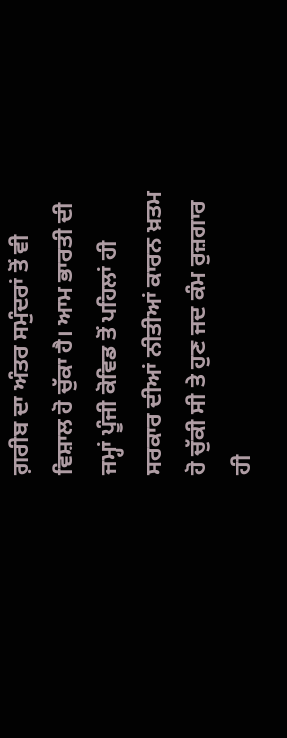ਗ਼ਰੀਬ ਦਾ ਅੰਤਰ ਸਮੁੰਦਰਾਂ ਤੋਂ ਵੀ ਵਿਸ਼ਾਲ ਹੋ ਚੁੱਕਾ ਹੈ। ਆਮ ਭਾਰਤੀ ਦੀ ਜਮ੍ਹਾਂ ਪੂੰਜੀ ਕੋਵਿਡ ਤੋਂ ਪਹਿਲਾਂ ਹੀ ਸਰਕਾਰ ਦੀਆਂ ਨੀਤੀਆਂ ਕਾਰਨ ਖ਼ਤਮ ਹੋ ਚੁੱਕੀ ਸੀ ਤੇ ਹੁਣ ਜਦ ਕੰਮ ਰੁਜ਼ਗਾਰ ਹੀ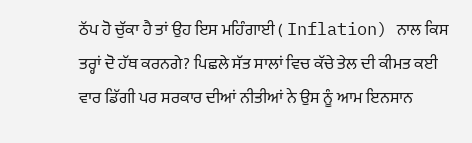ਠੱਪ ਹੋ ਚੁੱਕਾ ਹੈ ਤਾਂ ਉਹ ਇਸ ਮਹਿੰਗਾਈ ( Inflation) ਨਾਲ ਕਿਸ ਤਰ੍ਹਾਂ ਦੋ ਹੱਥ ਕਰਨਗੇ? ਪਿਛਲੇ ਸੱਤ ਸਾਲਾਂ ਵਿਚ ਕੱਚੇ ਤੇਲ ਦੀ ਕੀਮਤ ਕਈ ਵਾਰ ਡਿੱਗੀ ਪਰ ਸਰਕਾਰ ਦੀਆਂ ਨੀਤੀਆਂ ਨੇ ਉਸ ਨੂੰ ਆਮ ਇਨਸਾਨ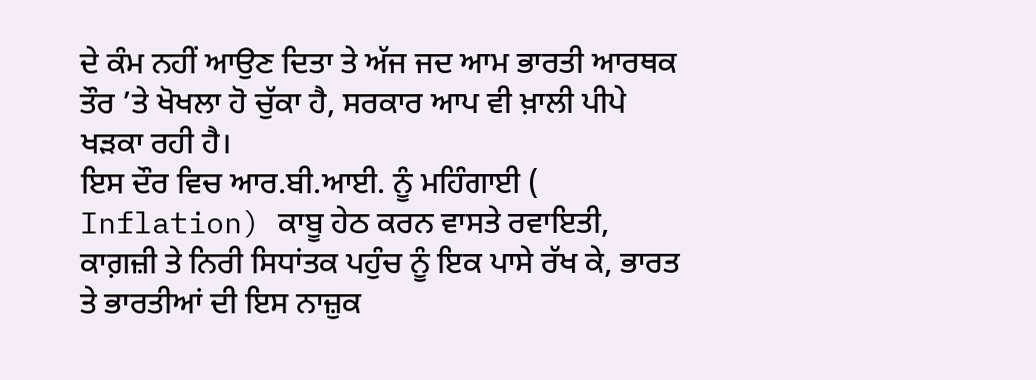ਦੇ ਕੰਮ ਨਹੀਂ ਆਉਣ ਦਿਤਾ ਤੇ ਅੱਜ ਜਦ ਆਮ ਭਾਰਤੀ ਆਰਥਕ ਤੌਰ ’ਤੇ ਖੋਖਲਾ ਹੋ ਚੁੱਕਾ ਹੈ, ਸਰਕਾਰ ਆਪ ਵੀ ਖ਼ਾਲੀ ਪੀਪੇ ਖੜਕਾ ਰਹੀ ਹੈ।
ਇਸ ਦੌਰ ਵਿਚ ਆਰ.ਬੀ.ਆਈ. ਨੂੰ ਮਹਿੰਗਾਈ ( Inflation) ਕਾਬੂ ਹੇਠ ਕਰਨ ਵਾਸਤੇ ਰਵਾਇਤੀ, ਕਾਗ਼ਜ਼ੀ ਤੇ ਨਿਰੀ ਸਿਧਾਂਤਕ ਪਹੁੰਚ ਨੂੰ ਇਕ ਪਾਸੇ ਰੱਖ ਕੇ, ਭਾਰਤ ਤੇ ਭਾਰਤੀਆਂ ਦੀ ਇਸ ਨਾਜ਼ੁਕ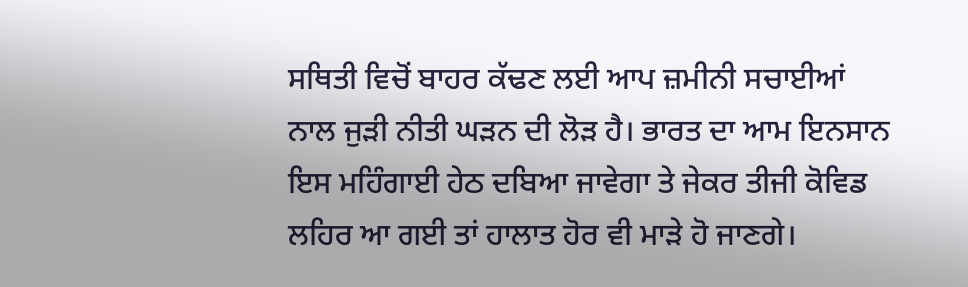ਸਥਿਤੀ ਵਿਚੋਂ ਬਾਹਰ ਕੱਢਣ ਲਈ ਆਪ ਜ਼ਮੀਨੀ ਸਚਾਈਆਂ ਨਾਲ ਜੁੜੀ ਨੀਤੀ ਘੜਨ ਦੀ ਲੋੜ ਹੈ। ਭਾਰਤ ਦਾ ਆਮ ਇਨਸਾਨ ਇਸ ਮਹਿੰਗਾਈ ਹੇਠ ਦਬਿਆ ਜਾਵੇਗਾ ਤੇ ਜੇਕਰ ਤੀਜੀ ਕੋਵਿਡ ਲਹਿਰ ਆ ਗਈ ਤਾਂ ਹਾਲਾਤ ਹੋਰ ਵੀ ਮਾੜੇ ਹੋ ਜਾਣਗੇ।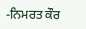-ਨਿਮਰਤ ਕੌਰ